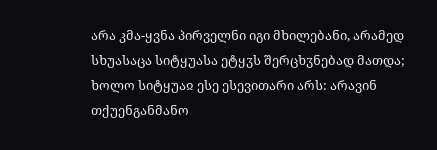არა კმა-ყვნა პირველნი იგი მხილებანი, არამედ სხუასაცა სიტყუასა ეტყჳს შერცხჳნებად მათდა; ხოლო სიტყუაჲ ესე ესევითარი არს: არავინ თქუენგანმანო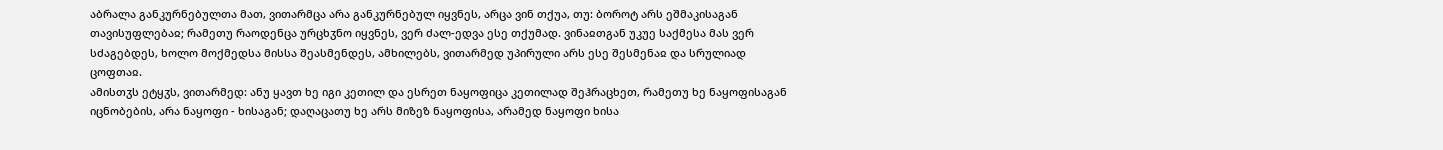აბრალა განკურნებულთა მათ, ვითარმცა არა განკურნებულ იყვნეს, არცა ვინ თქუა, თუ: ბოროტ არს ეშმაკისაგან თავისუფლებაჲ; რამეთუ რაოდენცა ურცხჳნო იყვნეს, ვერ ძალ-ედვა ესე თქუმად. ვინაჲთგან უკუე საქმესა მას ვერ სძაგებდეს, ხოლო მოქმედსა მისსა შეასმენდეს, ამხილებს, ვითარმედ უპირული არს ესე შესმენაჲ და სრულიად ცოფთაჲ.
ამისთჳს ეტყჳს, ვითარმედ: ანუ ყავთ ხე იგი კეთილ და ესრეთ ნაყოფიცა კეთილად შეჰრაცხეთ, რამეთუ ხე ნაყოფისაგან იცნობების, არა ნაყოფი - ხისაგან; დაღაცათუ ხე არს მიზეზ ნაყოფისა, არამედ ნაყოფი ხისა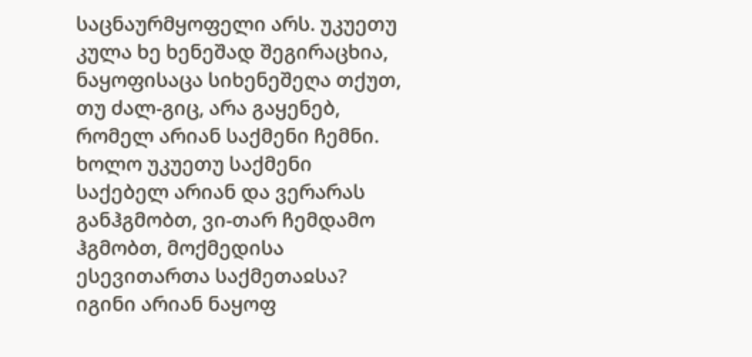საცნაურმყოფელი არს. უკუეთუ კულა ხე ხენეშად შეგირაცხია, ნაყოფისაცა სიხენეშეღა თქუთ, თუ ძალ-გიც, არა გაყენებ, რომელ არიან საქმენი ჩემნი. ხოლო უკუეთუ საქმენი საქებელ არიან და ვერარას განჰგმობთ, ვი-თარ ჩემდამო ჰგმობთ, მოქმედისა ესევითართა საქმეთაჲსა? იგინი არიან ნაყოფ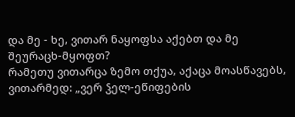და მე - ხე, ვითარ ნაყოფსა აქებთ და მე შეურაცხ-მყოფთ?
რამეთუ ვითარცა ზემო თქუა, აქაცა მოასწავებს, ვითარმედ: „ვერ ჴელ-ეწიფების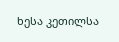ხესა კეთილსა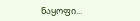ნაყოფი...